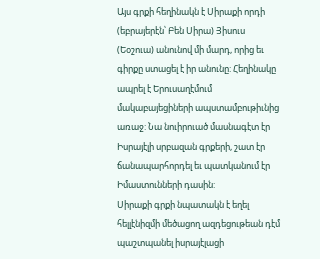Այս գրքի հեղինակն է Սիրաքի որդի (եբրայերէն՝ Բեն Սիրա) Յիսուս (Եօշուա) անունով մի մարդ, որից եւ գիրքը ստացել է իր անունը: Հեղինակը ապրել է Երուսաղէմում մակաբայեցիների ապստամբութիւնից առաջ: Նա նուիրուած մասնագէտ էր Իսրայէլի սրբազան գրքերի, շատ էր ճանապարհորդել եւ պատկանում էր Իմաստունների դասին:
Սիրաքի գրքի նպատակն է եղել հելլէնիզմի մեծացող ազդեցութեան դէմ պաշտպանել իսրայէլացի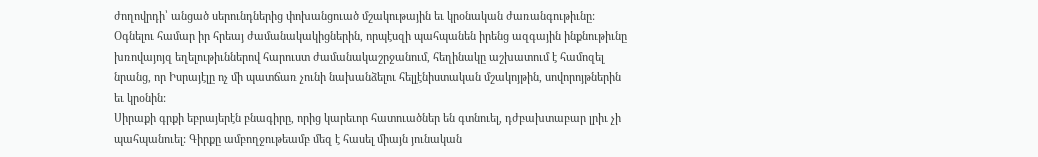ժողովրդի՝ անցած սերունդներից փոխանցուած մշակութային եւ կրօնական ժառանգութիւնը: Օգնելու համար իր հրեայ ժամանակակիցներին, որպէսզի պահպանեն իրենց ազգային ինքնութիւնը խռովայոյզ եղելութիւններով հարուստ ժամանակաշրջանում, հեղինակը աշխատում է համոզել նրանց, որ Իսրայէլը ոչ մի պատճառ չունի նախանձելու հելլէնիստական մշակոյթին, սովորոյթներին եւ կրօնին:
Սիրաքի գրքի եբրայերէն բնագիրը, որից կարեւոր հատուածներ են գտնուել, դժբախտաբար լրիւ չի պահպանուել: Գիրքը ամբողջութեամբ մեզ է հասել միայն յունական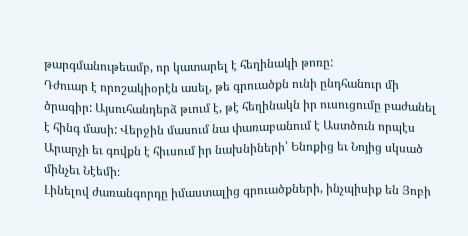թարգմանութեամբ, որ կատարել է հեղինակի թոռը:
Դժուար է որոշակիօրէն ասել, թե գրուածքն ունի ընդհանուր մի ծրագիր: Այսուհանդերձ թւում է, թէ հեղինակն իր ուսուցումը բաժանել է հինգ մասի: Վերջին մասում նա փառաբանում է Աստծուն որպէս Արարչի եւ գովքն է հիւսում իր նախնիների՝ Ենոքից եւ Նոյից սկսած մինչեւ Նէեմի։
Լինելով ժառանգորդը իմաստալից գրուածքների, ինչպիսիք են Յոբի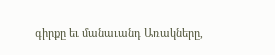գիրքը եւ մանաւանդ Առակները,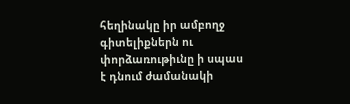հեղինակը իր ամբողջ գիտելիքներն ու փորձառութիւնը ի սպաս է դնում ժամանակի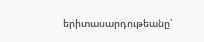երիտասարդութեանը՝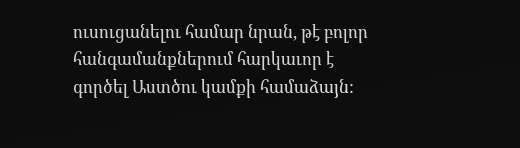ուսուցանելու համար նրան, թէ բոլոր հանգամանքներում հարկաւոր է գործել Աստծու կամքի համաձայն: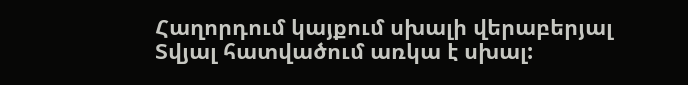Հաղորդում կայքում սխալի վերաբերյալ
Տվյալ հատվածում առկա է սխալ: